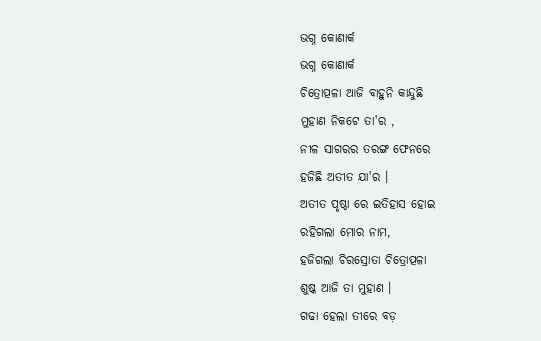ଭଗ୍ନ କୋଣାର୍କ
ଭଗ୍ନ କୋଣାର୍କ
ଚିତ୍ରୋତ୍ପଳା ଆଜି ବାହୁନି କାନ୍ଦୁଛି
ମୁହାଣ ନିକଟେ ତା'ର ,
ନୀଳ ସାଗରର ତରଙ୍ଗ ଫେନରେ
ହଜିଛି ଅତୀତ ଯା'ର ।
ଅତୀତ ପୃଷ୍ଠା ରେ ଇତିହାସ ହୋଇ
ରହିଗଲା ମୋର ନାମ,
ହଜିଗଲା ଚିରସ୍ରୋତା ଚିତ୍ରୋତ୍ପଳା
ଶୁଷ୍କ ଆଜି ତା ମୁହାଣ ।
ଗଢା ହେଲା ତୀରେ ବଡ଼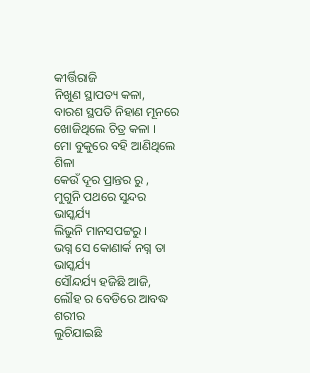କୀର୍ତ୍ତିରାଜି
ନିଖୁଣ ସ୍ଥାପତ୍ୟ କଳା,
ବାରଶ ସ୍ଥପତି ନିହାଣ ମୂନରେ
ଖୋଜିଥିଲେ ଚିତ୍ର କଳା ।
ମୋ ବୁକୁରେ ବହି ଆଣିଥିଲେ ଶିଳା
କେଉଁ ଦୂର ପ୍ରାନ୍ତର ରୁ ,
ମୁଗୁନି ପଥରେ ସୁନ୍ଦର ଭାସ୍କର୍ଯ୍ୟ
ଲିଭୁନି ମାନସପଟ୍ଟରୁ ।
ଭଗ୍ନ ସେ କୋଣାର୍କ ନଗ୍ନ ତା ଭାସ୍କର୍ଯ୍ୟ
ସୌନ୍ଦର୍ଯ୍ୟ ହଜିଛି ଆଜି,
ଲୌହ ର ବେଡିରେ ଆବଦ୍ଧ ଶରୀର
ଲୁଚିଯାଇଛି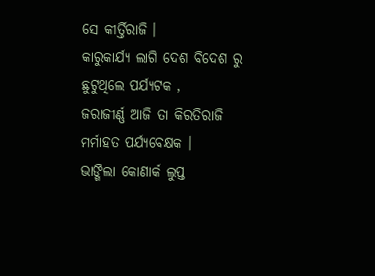ସେ କୀର୍ତ୍ତିରାଜି ।
କାରୁକାର୍ଯ୍ୟ ଲାଗି ଦେଶ ବିଦେଶ ରୁ
ଛୁଟୁଥିଲେ ପର୍ଯ୍ୟଟକ ,
ଜରାଜୀର୍ଣ୍ଣ ଆଜି ତା କିରତିରାଜି
ମର୍ମାହତ ପର୍ଯ୍ୟବେକ୍ଷକ ।
ଭାଙ୍ଗିଲା କୋଣାର୍କ ଲୁପ୍ତ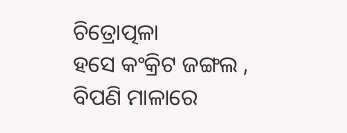ଚିତ୍ରୋତ୍ପଳା
ହସେ କଂକ୍ରିଟ ଜଙ୍ଗଲ ,
ବିପଣି ମାଳାରେ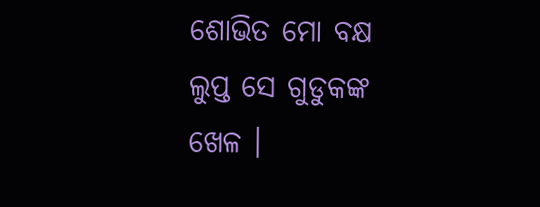ଶୋଭିତ ମୋ ବକ୍ଷ
ଲୁପ୍ତ ସେ ଗୁଡୁକଙ୍କ ଖେଳ ।